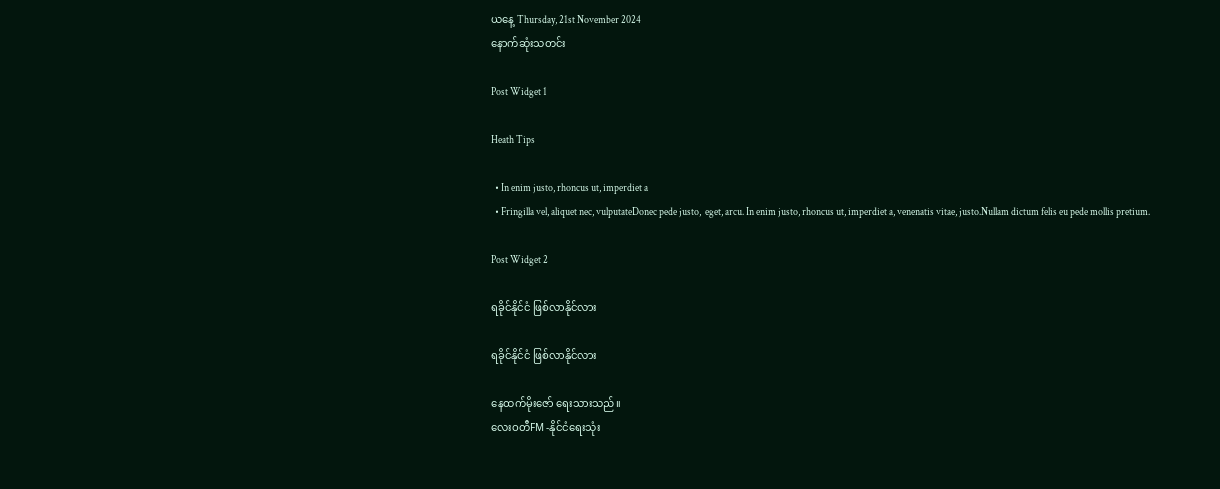ယနေ့ Thursday, 21st November 2024
နောက်ဆုံးသတင်း

Post Widget 1

Heath Tips

  • In enim justo, rhoncus ut, imperdiet a
  • Fringilla vel, aliquet nec, vulputateDonec pede justo,  eget, arcu. In enim justo, rhoncus ut, imperdiet a, venenatis vitae, justo.Nullam dictum felis eu pede mollis pretium.

Post Widget 2

ရခိုင်နိုင်ငံ ဖြစ်လာနိုင်လား

ရခိုင်နိုင်ငံ ဖြစ်လာနိုင်လား

နေထက်မိုးဇော် ရေးသားသည်။
လေးဝတီFM -နိုင်ငံရေးသုံး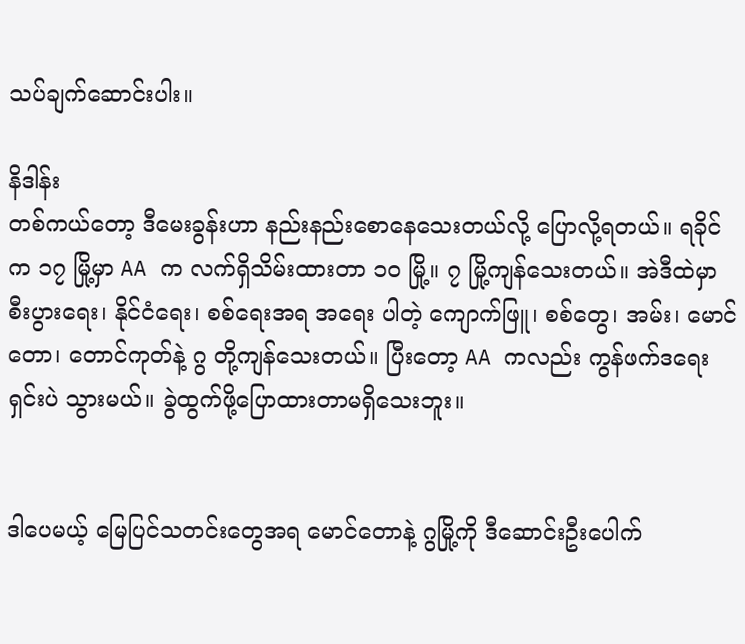သပ်ချက်ဆောင်းပါး။

နိဒါန်း
တစ်ကယ်တော့ ဒီမေးခွန်းဟာ နည်းနည်းစောနေသေးတယ်လို့ ပြောလို့ရတယ်။ ရခိုင်က ၁၇ မြို့မှာ AA က လက်ရှိသိမ်းထားတာ ၁၀ မြို့။ ၇ မြို့ကျန်သေးတယ်။ အဲဒီထဲမှာ စီးပွားရေး၊ နိုင်ငံရေး၊ စစ်ရေးအရ အရေး ပါတဲ့ ကျောက်ဖြူ၊ စစ်တွေ၊ အမ်း၊ မောင်တော၊ တောင်ကုတ်နဲ့ ဂွ တို့ကျန်သေးတယ်။ ပြီးတော့ AA ကလည်း ကွန်ဖက်ဒရေးရှင်းပဲ သွားမယ်။ ခွဲထွက်ဖို့ပြောထားတာမရှိသေးဘူး။


ဒါပေမယ့် မြေပြင်သတင်းတွေအရ မောင်တောနဲ့ ဂွမြို့ကို ဒီဆောင်းဦးပေါက်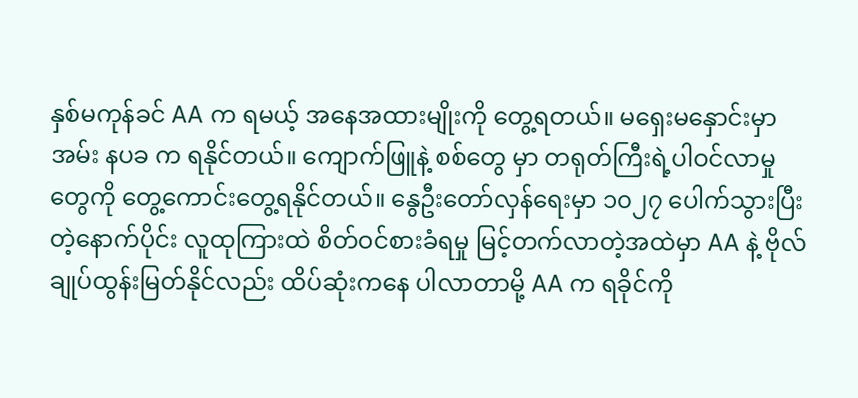နှစ်မကုန်ခင် AA က ရမယ့် အနေအထားမျိုးကို တွေ့ရတယ်။ မရှေးမနှောင်းမှာ အမ်း နပခ က ရနိုင်တယ်။ ကျောက်ဖြူနဲ့ စစ်တွေ မှာ တရုတ်ကြီးရဲ့ပါဝင်လာမှုတွေကို တွေ့ကောင်းတွေ့ရနိုင်တယ်။ နွေဦးတော်လှန်ရေးမှာ ၁၀၂၇ ပေါက်သွားပြီး တဲ့နောက်ပိုင်း လူထုကြားထဲ စိတ်ဝင်စားခံရမှု မြင့်တက်လာတဲ့အထဲမှာ AA နဲ့ ဗိုလ်ချုပ်ထွန်းမြတ်နိုင်လည်း ထိပ်ဆုံးကနေ ပါလာတာမို့ AA က ရခိုင်ကို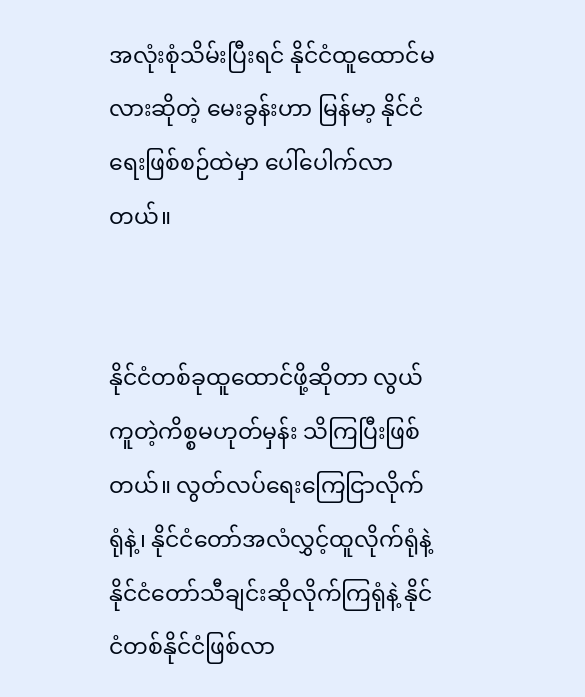အလုံးစုံသိမ်းပြီးရင် နိုင်ငံထူထောင်မလားဆိုတဲ့ မေးခွန်းဟာ မြန်မာ့ နိုင်ငံရေးဖြစ်စဉ်ထဲမှာ ပေါ်ပေါက်လာတယ်။


နိုင်ငံတစ်ခုထူထောင်ဖို့ဆိုတာ လွယ်ကူတဲ့ကိစ္စမဟုတ်မှန်း သိကြပြီးဖြစ်တယ်။ လွတ်လပ်ရေးကြေငြာလိုက်ရုံနဲ့၊ နိုင်ငံတော်အလံလွှင့်ထူလိုက်ရုံနဲ့ နိုင်ငံတော်သီချင်းဆိုလိုက်ကြရုံနဲ့ နိုင်ငံတစ်နိုင်ငံဖြစ်လာ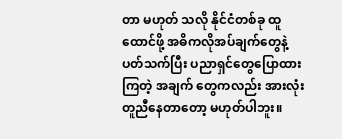တာ မဟုတ် သလို နိုင်ငံတစ်ခု ထူထောင်ဖို့ အဓိကလိုအပ်ချက်တွေနဲ့ ပတ်သက်ပြီး ပညာရှင်တွေပြောထားကြတဲ့ အချက် တွေကလည်း အားလုံးတူညီနေတာတော့ မဟုတ်ပါဘူး။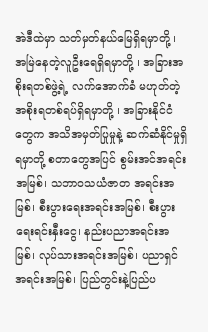အဲဒီထဲမှာ သတ်မှတ်နယ်မြေရှိရမှာတို့ ၊ အမြဲနေတဲ့လူဦးရေရှိရမှာတို့ ၊ အခြားအစိုးရတစ်ဖွဲ့ရဲ့ လက်အောက်ခံ မဟုတ်တဲ့ အစိုးရတစ်ရပ်ရှိရမှာတို့ ၊ အခြားနိုင်ငံတွေက အသိအမှတ်ပြုမှုနဲ့ ဆက်ဆံနိုင်မှုရှိရမှာတို့ စတာတွေအပြင် စွမ်းအင်အရင်းအမြစ်၊ သဘာဝသယံဇာတ အရင်းအမြစ်၊ စီးပွားရေးအရင်းအမြစ်၊ စီးပွားရေးရင်းနှီးငွေ၊ နည်းပညာအရင်းအမြစ်၊ လုပ်သားအရင်းအမြစ်၊ ပညာရှင်အရင်းအမြစ်၊ ပြည်တွင်းနဲ့ပြည်ပ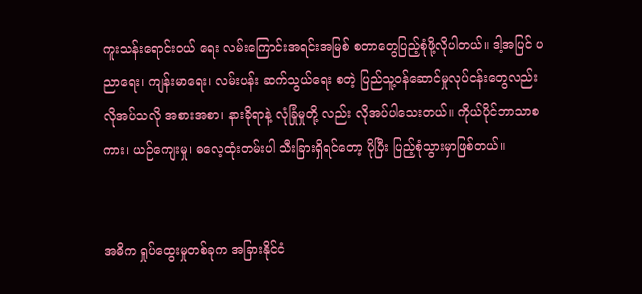ကူးသန်းရောင်းဝယ် ရေး လမ်းကြောင်းအရင်းအမြစ် စတာတွေပြည့်စုံဖို့လိုပါတယ်။ ဒါ့အပြင် ပညာရေး၊ ကျန်းမာရေး၊ လမ်းပန်း ဆက်သွယ်ရေး စတဲ့ ပြည်သူ့ဝန်ဆောင်မှုလုပ်ငန်းတွေလည်း လိုအပ်သလို အစားအစာ၊ နားခိုရာနဲ့ လုံခြုံမှုတို့ လည်း လိုအပ်ပါသေးတယ်။ ကိုယ်ပိုင်ဘာသာစကား၊ ယဉ်ကျေးမှု၊ ဓလေ့ထုံးတမ်းပါ သီးခြားရှိရင်တော့ ပိုပြီး ပြည့်စုံသွားမှာဖြစ်တယ်။


အဓိက ရှုပ်ထွေးမှုတစ်ခုက အခြားနိုင်ငံ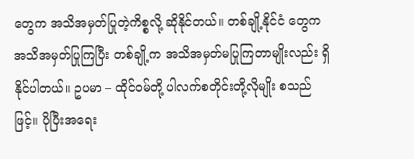တွေက အသိအမှတ်ပြုတဲ့ကိစ္စလို့ ဆိုနိုင်တယ်။ တစ်ချို့နိုင်ငံ တွေက အသိအမှတ်ပြုကြပြီး တစ်ချို့က အသိအမှတ်မပြုကြတာမျိုးလည်း ရှိနိုင်ပါတယ်။ ဥပမာ – ထိုင်ဝမ်တို့ ပါလက်စတိုင်းတို့လိုမျိုး စသည်ဖြင့်။ ပိုပြီးအရေး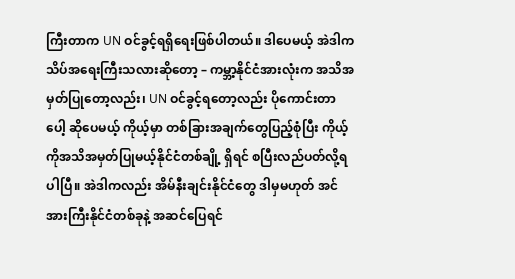ကြီးတာက UN ဝင်ခွင့်ရရှိရေးဖြစ်ပါတယ်။ ဒါပေမယ့် အဲဒါက သိပ်အရေးကြီးသလားဆိုတော့ – ကမ္ဘာ့နိုင်ငံအားလုံးက အသိအမှတ်ပြုတော့လည်း၊ UN ဝင်ခွင့်ရတော့လည်း ပိုကောင်းတာပေါ့ ဆိုပေမယ့် ကိုယ့်မှာ တစ်ခြားအချက်တွေပြည့်စုံပြီး ကိုယ့်ကိုအသိအမှတ်ပြုမယ့်နိုင်ငံတစ်ချို့ ရှိရင် စပြီးလည်ပတ်လို့ရပါပြီ။ အဲဒါကလည်း အိမ်နီးချင်းနိုင်ငံတွေ ဒါမှမဟုတ် အင်အားကြီးနိုင်ငံတစ်ခုနဲ့ အဆင်ပြေရင်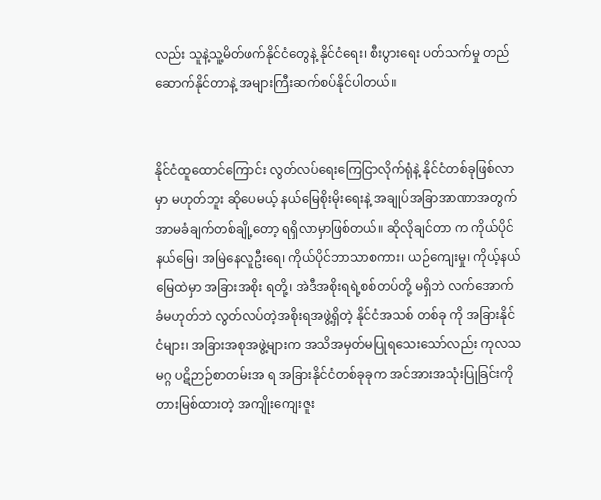လည်း သူနဲ့သူ့မိတ်ဖက်နိုင်ငံတွေနဲ့ နိုင်ငံရေး၊ စီးပွားရေး ပတ်သက်မှု တည်ဆောက်နိုင်တာနဲ့ အများကြီးဆက်စပ်နိုင်ပါတယ်။


နိုင်ငံထူထောင်ကြောင်း လွတ်လပ်ရေးကြေငြာလိုက်ရုံနဲ့ နိုင်ငံတစ်ခုဖြစ်လာမှာ မဟုတ်ဘူး ဆိုပေမယ့် နယ်မြေစိုးမိုးရေးနဲ့ အချုပ်အခြာအာဏာအတွက် အာမခံချက်တစ်ချို့တော့ ရရှိလာမှာဖြစ်တယ်။ ဆိုလိုချင်တာ က ကိုယ်ပိုင်နယ်မြေ၊ အမြဲနေလူဦးရေ၊ ကိုယ်ပိုင်ဘာသာစကား၊ ယဉ်ကျေးမှု၊ ကိုယ့်နယ်မြေထဲမှာ အခြားအစိုး ရတို့၊ အဲဒီအစိုးရရဲ့စစ်တပ်တို့ မရှိဘဲ လက်အောက်ခံမဟုတ်ဘဲ လွတ်လပ်တဲ့အစိုးရအဖွဲ့ရှိတဲ့ နိုင်ငံအသစ် တစ်ခု ကို အခြားနိုင်ငံများ၊ အခြားအစုအဖွဲ့များက အသိအမှတ်မပြုရသေးသော်လည်း ကုလသမဂ္ဂ ပဋိဉာဉ်စာတမ်းအ ရ အခြားနိုင်ငံတစ်ခုခုက အင်အားအသုံးပြုခြင်းကို တားမြစ်ထားတဲ့ အကျိုးကျေးဇူး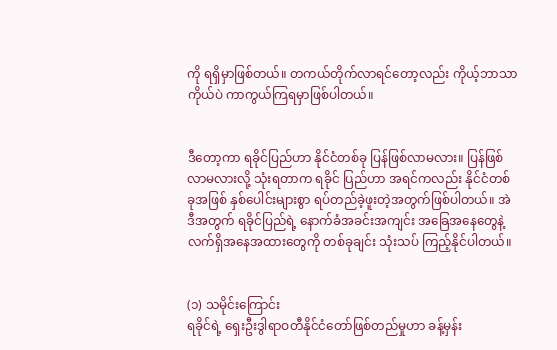ကို ရရှိမှာဖြစ်တယ်။ တကယ်တိုက်လာရင်တော့လည်း ကိုယ့်ဘာသာကိုယ်ပဲ ကာကွယ်ကြရမှာဖြစ်ပါတယ်။


ဒီတော့ကာ ရခိုင်ပြည်ဟာ နိုင်ငံတစ်ခု ပြန်ဖြစ်လာမလား။ ပြန်ဖြစ်လာမလားလို့ သုံးရတာက ရခိုင် ပြည်ဟာ အရင်ကလည်း နိုင်ငံတစ်ခုအဖြစ် နှစ်ပေါင်းများစွာ ရပ်တည်ခဲ့ဖူးတဲ့အတွက်ဖြစ်ပါတယ်။ အဲဒီအတွက် ရခိုင်ပြည်ရဲ့ နောက်ခံအခင်းအကျင်း အခြေအနေတွေနဲ့ လက်ရှိအနေအထားတွေကို တစ်ခုချင်း သုံးသပ် ကြည့်နိုင်ပါတယ်။


(၁) သမိုင်းကြောင်း
ရခိုင်ရဲ့ ရှေးဦးဒွါရာဝတီနိုင်ငံတော်ဖြစ်တည်မှုဟာ ခန့်မှန်း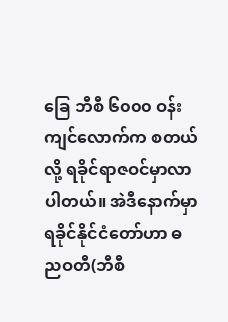ခြေ ဘီစီ ၆၀၀၀ ဝန်းကျင်လောက်က စတယ်လို့ ရခိုင်ရာဇဝင်မှာလာပါတယ်။ အဲဒီနောက်မှာ ရခိုင်နိုင်ငံတော်ဟာ ဓညဝတီ(ဘီစီ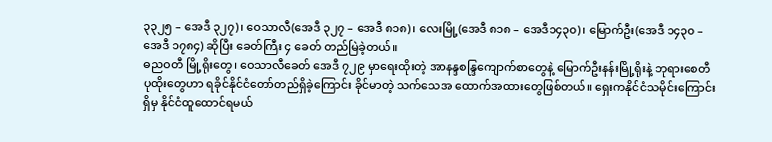၃၃၂၅ – အေဒီ ၃၂၇)၊ ဝေသာလီ(အေဒီ ၃၂၇ – အေဒီ ၈၁၈)၊ လေးမြို့(အေဒီ ၈၁၈ – အေဒီ၁၄၃၀)၊ မြောက်ဦး(အေဒီ ၁၄၃၀ – အေဒီ ၁၇၈၄) ဆိုပြီး ခေတ်ကြီး ၄ ခေတ် တည်မြဲခဲ့တယ်။
ဓညဝတီ မြို့ရိုးတွေ၊ ဝေသာလီခေတ် အေဒီ ၇၂၉ မှာရေးထိုးတဲ့ အာနန္ဒစန္ဒြကျောက်စာတွေနဲ့ မြောက်ဦးနန်းမြို့ရိုးနဲ့ ဘုရားစေတီပုထိုးတွေဟာ ရခိုင်နိုင်ငံတော်တည်ရှိခဲ့ကြောင်း ခိုင်မာတဲ့ သက်သေအ ထောက်အထားတွေဖြစ်တယ်။ ရှေးကနိုင်ငံသမိုင်းကြောင်းရှိမှ နိုင်ငံထူထောင်ရမယ်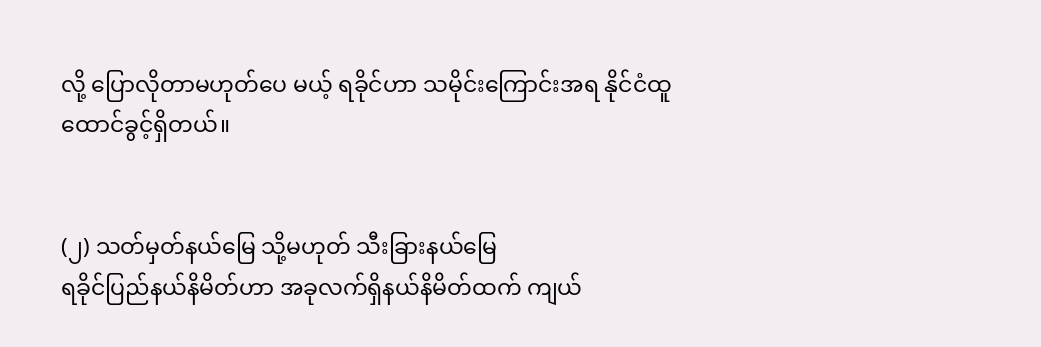လို့ ပြောလိုတာမဟုတ်ပေ မယ့် ရခိုင်ဟာ သမိုင်းကြောင်းအရ နိုင်ငံထူထောင်ခွင့်ရှိတယ်။


(၂) သတ်မှတ်နယ်မြေ သို့မဟုတ် သီးခြားနယ်မြေ
ရခိုင်ပြည်နယ်နိမိတ်ဟာ အခုလက်ရှိနယ်နိမိတ်ထက် ကျယ်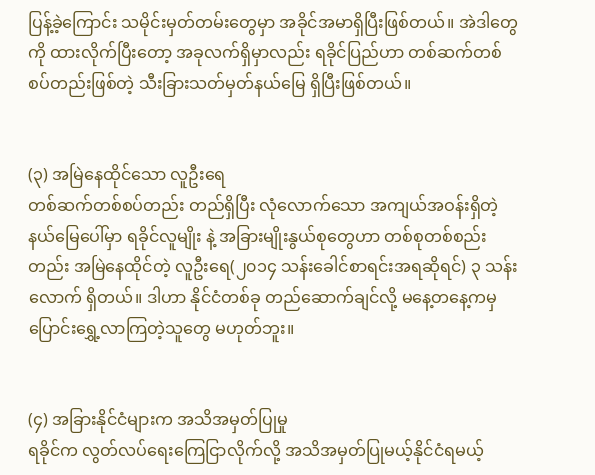ပြန့်ခဲ့ကြောင်း သမိုင်းမှတ်တမ်းတွေမှာ အခိုင်အမာရှိပြီးဖြစ်တယ်။ အဲဒါတွေကို ထားလိုက်ပြီးတော့ အခုလက်ရှိမှာလည်း ရခိုင်ပြည်ဟာ တစ်ဆက်တစ် စပ်တည်းဖြစ်တဲ့ သီးခြားသတ်မှတ်နယ်မြေ ရှိပြီးဖြစ်တယ်။


(၃) အမြဲနေထိုင်သော လူဦးရေ
တစ်ဆက်တစ်စပ်တည်း တည်ရှိပြီး လုံလောက်သော အကျယ်အဝန်းရှိတဲ့ နယ်မြေပေါ်မှာ ရခိုင်လူမျိုး နဲ့ အခြားမျိုးနွယ်စုတွေဟာ တစ်စုတစ်စည်းတည်း အမြဲနေထိုင်တဲ့ လူဦးရေ(၂၀၁၄ သန်းခေါင်စာရင်းအရဆိုရင်) ၃ သန်းလောက် ရှိတယ်။ ဒါဟာ နိုင်ငံတစ်ခု တည်ဆောက်ချင်လို့ မနေ့တနေ့ကမှ ပြောင်းရွှေ့လာကြတဲ့သူတွေ မဟုတ်ဘူး။


(၄) အခြားနိုင်ငံများက အသိအမှတ်ပြုမှု
ရခိုင်က လွတ်လပ်ရေးကြေငြာလိုက်လို့ အသိအမှတ်ပြုမယ့်နိုင်ငံရမယ့်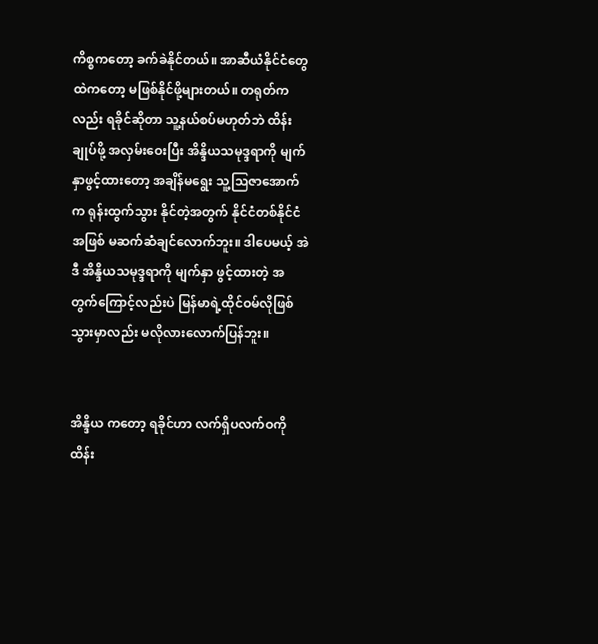ကိစ္စကတော့ ခက်ခဲနိုင်တယ်။ အာဆီယံနိုင်ငံတွေထဲကတော့ မဖြစ်နိုင်ဖို့များတယ်။ တရုတ်ကလည်း ရခိုင်ဆိုတာ သူ့နယ်စပ်မဟုတ်ဘဲ ထိန်း ချုပ်ဖို့ အလှမ်းဝေးပြီး အိန္ဒိယသမုဒ္ဒရာကို မျက်နှာဖွင့်ထားတော့ အချိန်မရွေး သူ့ဩဇာအောက်က ရုန်းထွက်သွား နိုင်တဲ့အတွက် နိုင်ငံတစ်နိုင်ငံအဖြစ် မဆက်ဆံချင်လောက်ဘူး။ ဒါပေမယ့် အဲဒီ အိန္ဒိယသမုဒ္ဒရာကို မျက်နှာ ဖွင့်ထားတဲ့ အတွက်ကြောင့်လည်းပဲ မြန်မာရဲ့ထိုင်ဝမ်လိုဖြစ်သွားမှာလည်း မလိုလားလောက်ပြန်ဘူး။


အိန္ဒိယ ကတော့ ရခိုင်ဟာ လက်ရှိပလက်ဝကို ထိန်း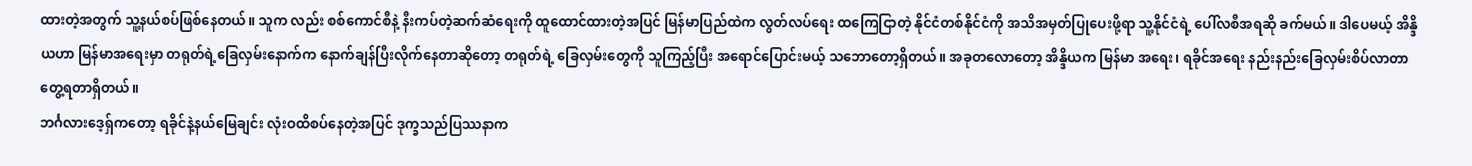ထားတဲ့အတွက် သူ့နယ်စပ်ဖြစ်နေတယ်။ သူက လည်း စစ်ကောင်စီနဲ့ နီးကပ်တဲ့ဆက်ဆံရေးကို ထူထောင်ထားတဲ့အပြင် မြန်မာပြည်ထဲက လွတ်လပ်ရေး ထကြေငြာတဲ့ နိုင်ငံတစ်နိုင်ငံကို အသိအမှတ်ပြုပေးဖို့ရာ သူ့နိုင်ငံရဲ့ ပေါ်လစီအရဆို ခက်မယ်။ ဒါပေမယ့် အိန္ဒိယဟာ မြန်မာအရေးမှာ တရုတ်ရဲ့ခြေလှမ်းနောက်က နောက်ချန်ပြီးလိုက်နေတာဆိုတော့ တရုတ်ရဲ့ ခြေလှမ်းတွေကို သူကြည့်ပြီး အရောင်ပြောင်းမယ့် သဘောတော့ရှိတယ်။ အခုတလောတော့ အိန္ဒိယက မြန်မာ အရေး၊ ရခိုင်အရေး နည်းနည်းခြေလှမ်းစိပ်လာတာ တွေ့ရတာရှိတယ်။
ဘင်္ဂလားဒေ့ရှ်ကတော့ ရခိုင်နဲ့နယ်မြေချင်း လုံးဝထိစပ်နေတဲ့အပြင် ဒုက္ခသည်ပြဿနာက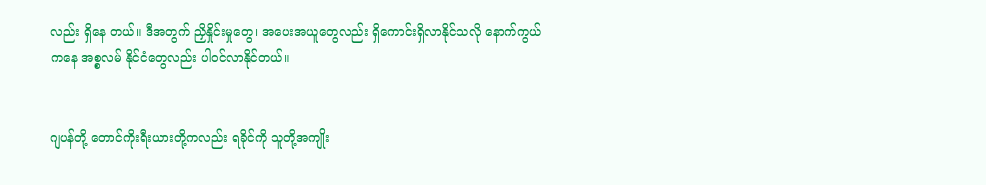လည်း ရှိနေ တယ်။ ဒီအတွက် ညှိနှိုင်းမှုတွေ၊ အပေးအယူတွေလည်း ရှိကောင်းရှိလာနိုင်သလို နောက်ကွယ်ကနေ အစ္စလမ် နိုင်ငံတွေလည်း ပါဝင်လာနိုင်တယ်။


ဂျပန်တို့ တောင်ကိုးရီးယားတို့ကလည်း ရခိုင်ကို သူတို့အကျိုး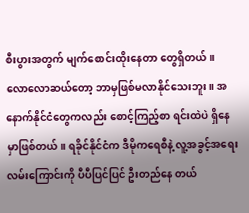စီးပွားအတွက် မျက်စောင်းထိုးနေတာ တွေရှိတယ်။ လောလောဆယ်တော့ ဘာမှဖြစ်မလာနိုင်သေးဘူး။ အနောက်နိုင်ငံတွေကလည်း စောင့်ကြည့်စာ ရင်းထဲပဲ ရှိနေမှာဖြစ်တယ်။ ရခိုင်နိုင်ငံက ဒီမိုကရေစီနဲ့ လူ့အခွင့်အရေးလမ်းကြောင်းကို ပီပီပြင်ပြင် ဦးတည်နေ တယ်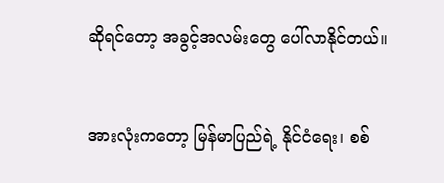ဆိုရင်တော့ အခွင့်အလမ်းတွေ ပေါ်လာနိုင်တယ်။


အားလုံးကတော့ မြန်မာပြည်ရဲ့ နိုင်ငံရေး၊ စစ်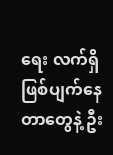ရေး လက်ရှိဖြစ်ပျက်နေတာတွေနဲ့ ဦး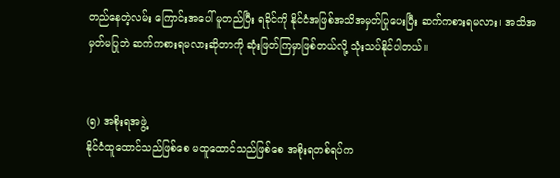တည်နေတဲ့လမ်း ကြောင်းအပေါ် မူတည်ပြီး ရခိုင်ကို နိုင်ငံအဖြစ်အသိအမှတ်ပြုပေးပြီး ဆက်ကစားရမလား၊ အသိအမှတ်မပြုဘဲ ဆက်ကစားရမလားဆိုတာကို ဆုံးဖြတ်ကြမှာဖြစ်တယ်လို့ သုံးသပ်နိုင်ပါတယ်။


(၅) အစိုးရအဖွဲ့
နိုင်ငံထူထောင်သည်ဖြစ်စေ မထူထောင်သည်ဖြစ်စေ အစိုးရတစ်ရပ်က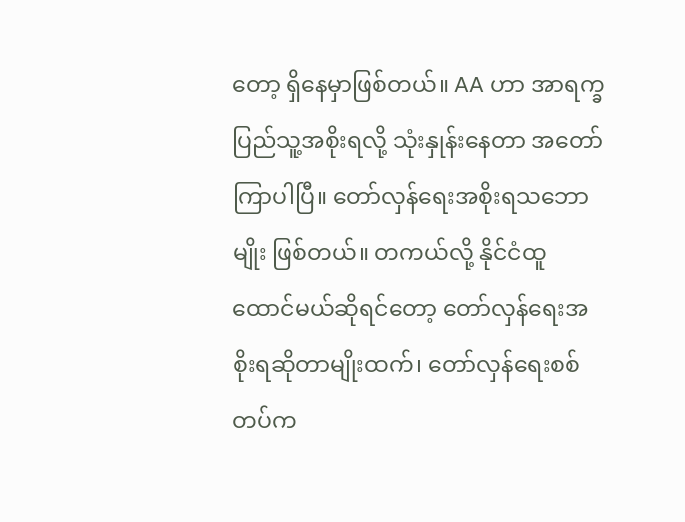တော့ ရှိနေမှာဖြစ်တယ်။ AA ဟာ အာရက္ခပြည်သူ့အစိုးရလို့ သုံးနှုန်းနေတာ အတော်ကြာပါပြီ။ တော်လှန်ရေးအစိုးရသဘောမျိုး ဖြစ်တယ်။ တကယ်လို့ နိုင်ငံထူထောင်မယ်ဆိုရင်တော့ တော်လှန်ရေးအစိုးရဆိုတာမျိုးထက်၊ တော်လှန်ရေးစစ်တပ်က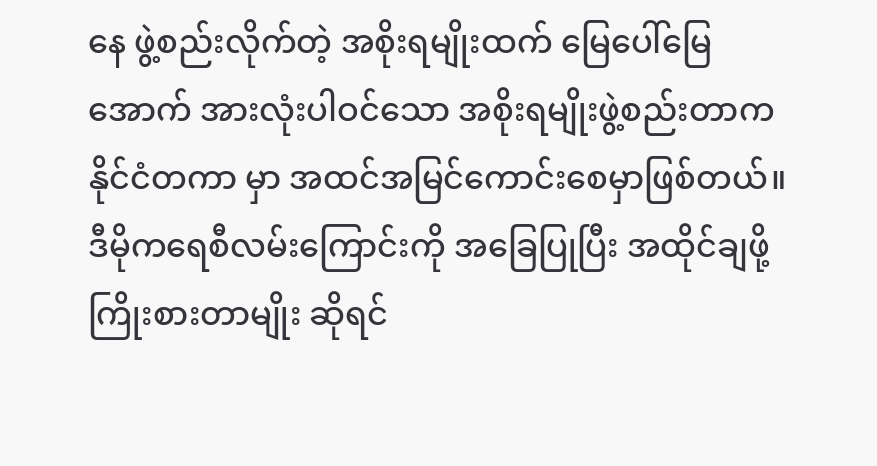နေ ဖွဲ့စည်းလိုက်တဲ့ အစိုးရမျိုးထက် မြေပေါ်မြေအောက် အားလုံးပါဝင်သော အစိုးရမျိုးဖွဲ့စည်းတာက နိုင်ငံတကာ မှာ အထင်အမြင်ကောင်းစေမှာဖြစ်တယ်။ ဒီမိုကရေစီလမ်းကြောင်းကို အခြေပြုပြီး အထိုင်ချဖို့ကြိုးစားတာမျိုး ဆိုရင်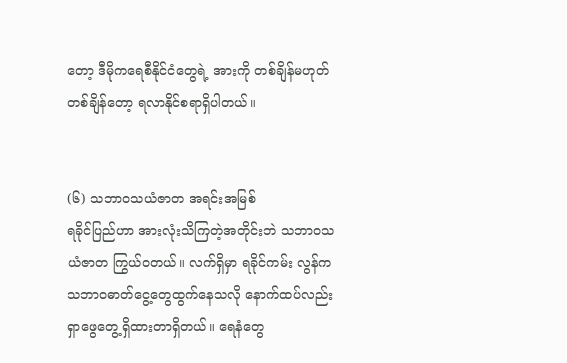တော့ ဒီမိုကရေစီနိုင်ငံတွေရဲ့ အားကို တစ်ချိန်မဟုတ်တစ်ချိန်တော့ ရလာနိုင်စရာရှိပါတယ်။


(၆) သဘာဝသယံဇာတ အရင်းအမြစ်
ရခိုင်ပြည်ဟာ အားလုံးသိကြတဲ့အတိုင်းဘဲ သဘာဝသယံဇာတ ကြွယ်ဝတယ်။ လက်ရှိမှာ ရခိုင်ကမ်း လွန်က သဘာဝဓာတ်ငွေ့တွေထွက်နေသလို နောက်ထပ်လည်း ရှာဖွေတွေ့ရှိထားတာရှိတယ်။ ရေနံတွေ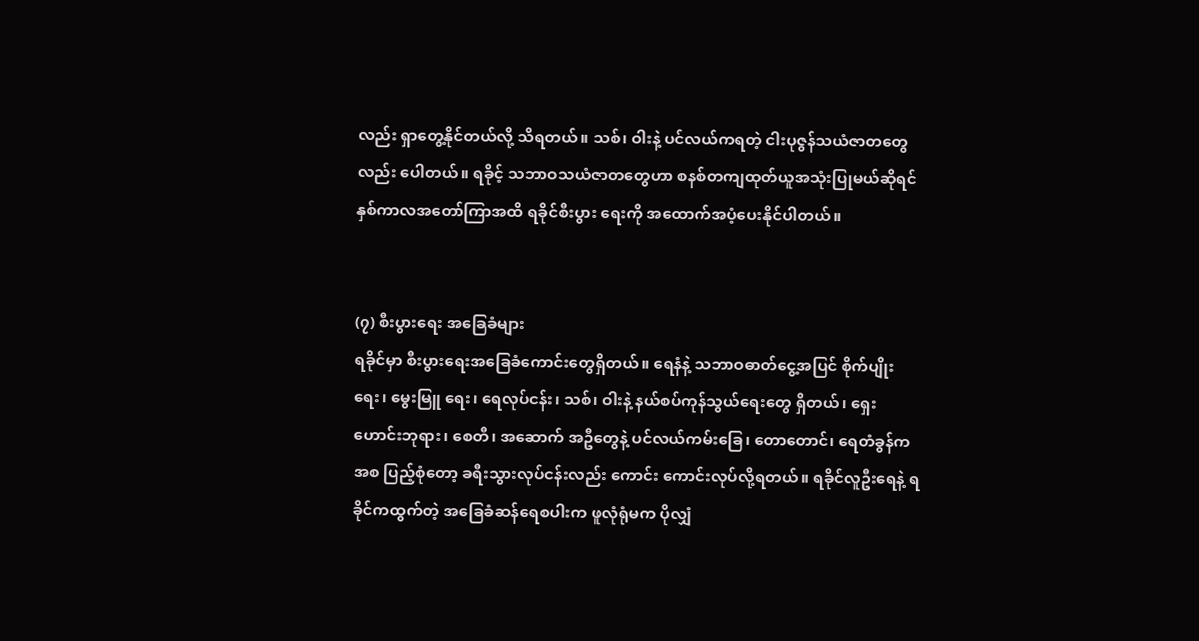လည်း ရှာတွေ့နိုင်တယ်လို့ သိရတယ်။ သစ်၊ ဝါးနဲ့ ပင်လယ်ကရတဲ့ ငါးပုဇွန်သယံဇာတတွေလည်း ပေါတယ်။ ရခိုင့် သဘာဝသယံဇာတတွေဟာ စနစ်တကျထုတ်ယူအသုံးပြုမယ်ဆိုရင် နှစ်ကာလအတော်ကြာအထိ ရခိုင်စီးပွား ရေးကို အထောက်အပံ့ပေးနိုင်ပါတယ်။


(၇) စီးပွားရေး အခြေခံများ
ရခိုင်မှာ စီးပွားရေးအခြေခံကောင်းတွေရှိတယ်။ ရေနံနဲ့ သဘာဝဓာတ်ငွေ့အပြင် စိုက်ပျိုးရေး၊ မွေးမြူ ရေး၊ ရေလုပ်ငန်း၊ သစ်၊ ဝါးနဲ့ နယ်စပ်ကုန်သွယ်ရေးတွေ ရှိတယ်၊ ရှေးဟောင်းဘုရား၊ စေတီ၊ အဆောက် အဦတွေနဲ့ ပင်လယ်ကမ်းခြေ၊ တောတောင်၊ ရေတံခွန်ကအစ ပြည့်စုံတော့ ခရီးသွားလုပ်ငန်းလည်း ကောင်း ကောင်းလုပ်လို့ရတယ်။ ရခိုင်လူဦးရေနဲ့ ရခိုင်ကထွက်တဲ့ အခြေခံဆန်ရေစပါးက ဖူလုံရုံမက ပိုလျှံ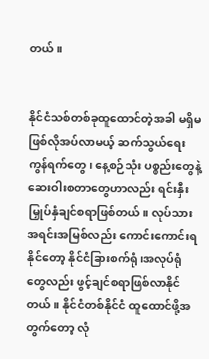တယ်။


နိုင်ငံသစ်တစ်ခုထူထောင်တဲ့အခါ မရှိမဖြစ်လိုအပ်လာမယ့် ဆက်သွယ်ရေးကွန်ရက်တွေ၊ နေ့စဉ်သုံး ပစ္စည်းတွေနဲ့ ဆေးဝါးစတာတွေဟာလည်း ရင်းနှီးမြှုပ်နှံချင်စရာဖြစ်တယ်။ လုပ်သားအရင်းအမြစ်လည်း ကောင်းကောင်းရနိုင်တော့ နိုင်ငံခြားစက်ရုံ၊အလုပ်ရုံတွေလည်း ဖွင့်ချင်စရာဖြစ်လာနိုင်တယ်။ နိုင်ငံတစ်နိုင်ငံ ထူထောင်ဖို့အတွက်တော့ လုံ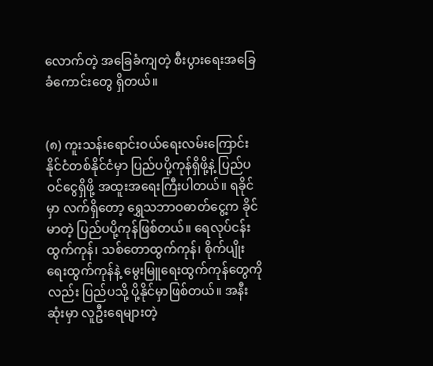လောက်တဲ့ အခြေခံကျတဲ့ စီးပွားရေးအခြေခံကောင်းတွေ ရှိတယ်။


(၈) ကူးသန်းရောင်းဝယ်ရေးလမ်းကြောင်း
နိုင်ငံတစ်နိုင်ငံမှာ ပြည်ပပို့ကုန်ရှိဖို့နဲ့ ပြည်ပဝင်ငွေရှိဖို့ အထူးအရေးကြီးပါတယ်။ ရခိုင်မှာ လက်ရှိတော့ ရွှေသဘာဝဓာတ်ငွေ့က ခိုင်မာတဲ့ ပြည်ပပို့ကုန်ဖြစ်တယ်။ ရေလုပ်ငန်းထွက်ကုန်၊ သစ်တောထွက်ကုန်၊ စိုက်ပျိုး ရေးထွက်ကုန်နဲ့ မွေးမြူရေးထွက်ကုန်တွေကိုလည်း ပြည်ပသို့ ပို့နိုင်မှာဖြစ်တယ်။ အနီးဆုံးမှာ လူဦးရေများတဲ့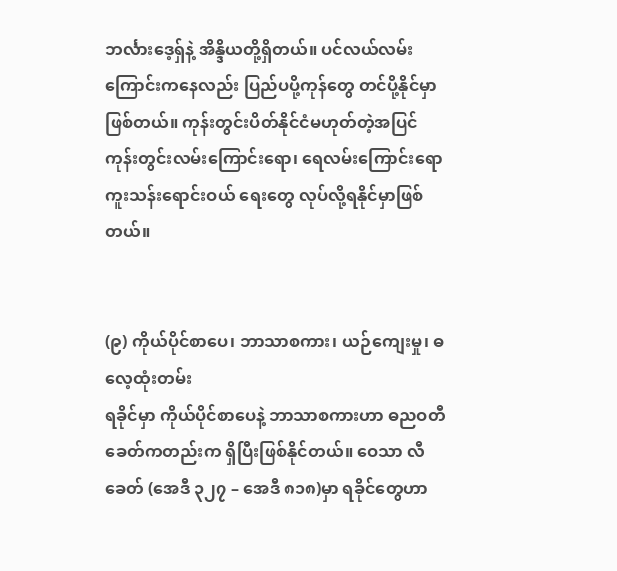ဘင်္လားဒေ့ရှ်နဲ့ အိန္ဒိယတို့ရှိတယ်။ ပင်လယ်လမ်းကြောင်းကနေလည်း ပြည်ပပို့ကုန်တွေ တင်ပို့နိုင်မှာဖြစ်တယ်။ ကုန်းတွင်းပိတ်နိုင်ငံမဟုတ်တဲ့အပြင် ကုန်းတွင်းလမ်းကြောင်းရော၊ ရေလမ်းကြောင်းရော ကူးသန်းရောင်းဝယ် ရေးတွေ လုပ်လို့ရနိုင်မှာဖြစ်တယ်။


(၉) ကိုယ်ပိုင်စာပေ၊ ဘာသာစကား၊ ယဉ်ကျေးမှု၊ ဓလေ့ထုံးတမ်း
ရခိုင်မှာ ကိုယ်ပိုင်စာပေနဲ့ ဘာသာစကားဟာ ဓညဝတီခေတ်ကတည်းက ရှိပြီးဖြစ်နိုင်တယ်။ ဝေသာ လီခေတ် (အေဒီ ၃၂၇ – အေဒီ ၈၁၈)မှာ ရခိုင်တွေဟာ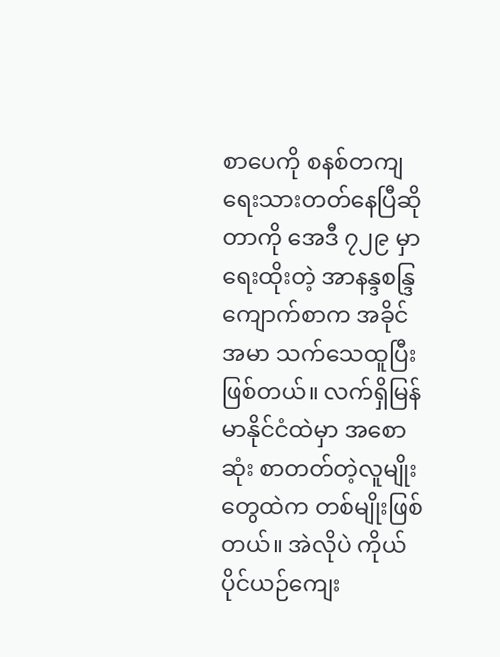စာပေကို စနစ်တကျရေးသားတတ်နေပြီဆိုတာကို အေဒီ ၇၂၉ မှာရေးထိုးတဲ့ အာနန္ဒစန္ဒြကျောက်စာက အခိုင်အမာ သက်သေထူပြီးဖြစ်တယ်။ လက်ရှိမြန်မာနိုင်ငံထဲမှာ အစောဆုံး စာတတ်တဲ့လူမျိုးတွေထဲက တစ်မျိုးဖြစ်တယ်။ အဲလိုပဲ ကိုယ်ပိုင်ယဉ်ကျေး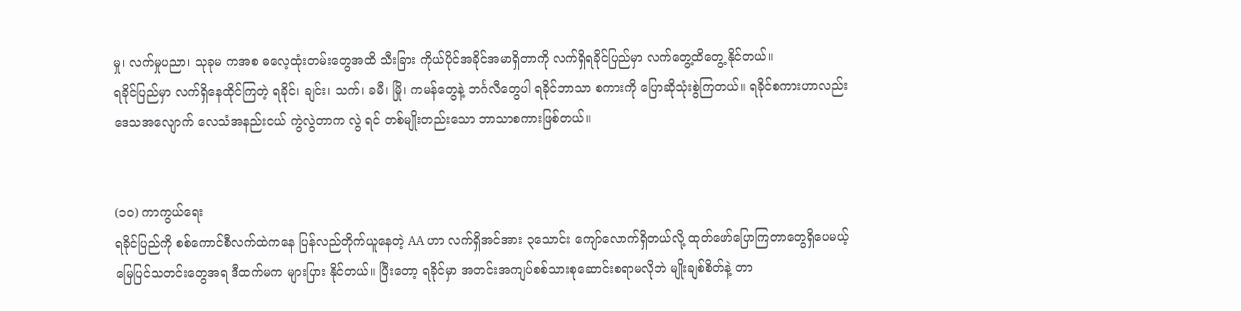မှု၊ လက်မှုပညာ၊ သုခုမ ကအစ ဓလေ့ထုံးတမ်းတွေအထိ သီးခြား ကိုယ်ပိုင်အခိုင်အမာရှိတာကို လက်ရှိရခိုင်ပြည်မှာ လက်တွေ့ထိတွေ့ နိုင်တယ်။
ရခိုင်ပြည်မှာ လက်ရှိနေထိုင်ကြတဲ့ ရခိုင်၊ ချင်း၊ သက်၊ ခမီ၊ မြို၊ ကမန်တွေနဲ့ ဘင်္ဂလီတွေပါ ရခိုင်ဘာသာ စကားကို ပြောဆိုသုံးစွဲကြတယ်။ ရခိုင်စကားဟာလည်း ဒေသအလျောက် လေသံအနည်းငယ် ကွဲလွဲတာက လွဲ ရင် တစ်မျိုးတည်းသော ဘာသာစကားဖြစ်တယ်။


(၁၀) ကာကွယ်ရေး
ရခိုင်ပြည်ကို စစ်ကောင်စီလက်ထဲကနေ ပြန်လည်တိုက်ယူနေတဲ့ AA ဟာ လက်ရှိအင်အား ၃သောင်း ကျော်လောက်ရှိတယ်လို့ ထုတ်ဖော်ပြောကြတာတွေရှိပေမယ့် မြေပြင်သတင်းတွေအရ ဒီထက်မက များပြား နိုင်တယ်။ ပြီးတော့ ရခိုင်မှာ အတင်းအကျပ်စစ်သားစုဆောင်းစရာမလိုဘဲ မျိုးချစ်စိတ်နဲ့ တာ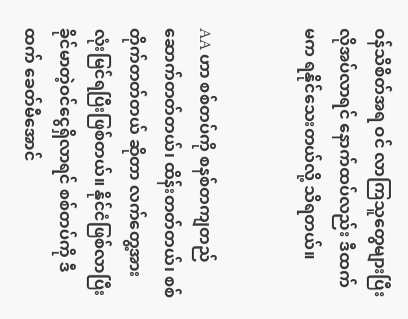ဝန်သိစိတ်အရ ဝင် လာကြသူတွေများပြီး လိုအပ်လာရင် နောက်ထပ်လည်း ဒီထက်မက ရနိုင်သေးတယ်လို့ သိရတယ်။


AA ဟာ စစ်‌တပ်ကို စနစ်တကျတည်ဆောက်တတ်တယ်၊ ထိန်းတတ်တယ်၊ စစ်တိုက်တတ်တယ် ဆိုတာ လက်တွေ့အားလုံးမြင်ရပြီးဖြစ်တယ်။ နိုင်ငံဖြစ်လာပြီး ခိုင်မာတဲ့ဝင်ငွေရှိလာရင် စစ်တပ်ကို ဒီထက် ခေတ်မီအောင်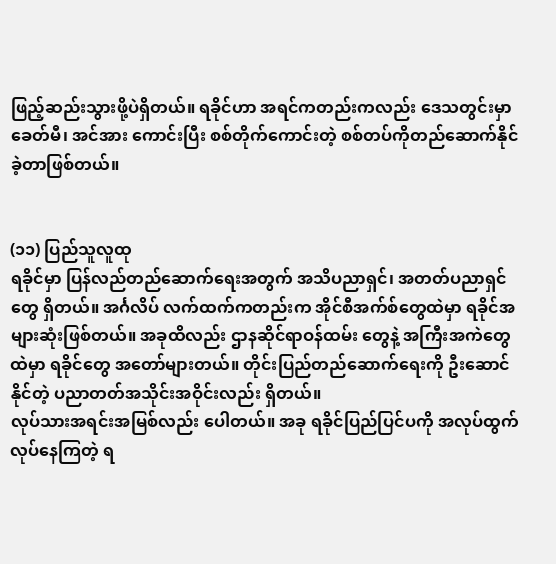ဖြည့်ဆည်းသွားဖို့ပဲရှိတယ်။ ရခိုင်ဟာ အရင်ကတည်းကလည်း ဒေသတွင်းမှာ ခေတ်မီ၊ အင်အား ကောင်းပြီး စစ်တိုက်ကောင်းတဲ့ စစ်တပ်ကိုတည်ဆောက်နိုင်ခဲ့တာဖြစ်တယ်။


(၁၁) ပြည်သူလူထု
ရခိုင်မှာ ပြန်လည်တည်ဆောက်ရေးအတွက် အသိပညာရှင်၊ အတတ်ပညာရှင်တွေ ရှိတယ်။ အင်္ဂလိပ် လက်ထက်ကတည်းက အိုင်စီအက်စ်တွေထဲမှာ ရခိုင်အများဆုံးဖြစ်တယ်။ အခုထိလည်း ဌာနဆိုင်ရာဝန်ထမ်း တွေနဲ့ အကြီးအကဲတွေထဲမှာ ရခိုင်တွေ အတော်များတယ်။ တိုင်းပြည်တည်ဆောက်ရေးကို ဦးဆောင်နိုင်တဲ့ ပညာတတ်အသိုင်းအဝိုင်းလည်း ရှိတယ်။
လုပ်သားအရင်းအမြစ်လည်း ပေါတယ်။ အခု ရခိုင်ပြည်ပြင်ပကို အလုပ်ထွက်လုပ်နေကြတဲ့ ရ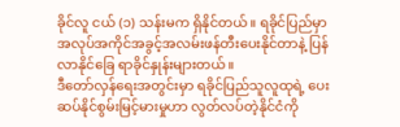ခိုင်လူ ငယ် (၁) သန်းမက ရှိနိုင်တယ်။ ရခိုင်ပြည်မှာ အလုပ်အကိုင်အခွင့်အလမ်းဖန်တီးပေးနိုင်တာနဲ့ ပြန်လာနိုင်ခြေ ရာခိုင်နှုန်းများတယ်။
ဒီတော်လှန်ရေးအတွင်းမှာ ရခိုင်ပြည်သူလူထုရဲ့ ပေးဆပ်နိုင်စွမ်းမြင့်မားမှုဟာ လွတ်လပ်တဲ့နိုင်ငံကို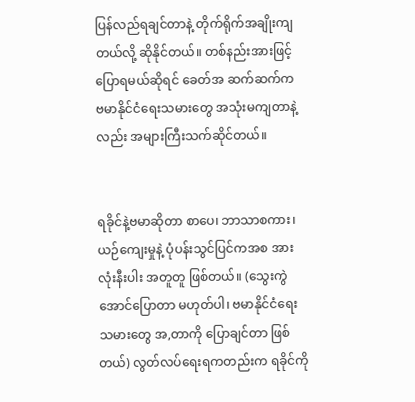ပြန်လည်ရချင်တာနဲ့ တိုက်ရိုက်အချိုးကျတယ်လို့ ဆိုနိုင်တယ်။ တစ်နည်းအားဖြင့် ပြောရမယ်ဆိုရင် ခေတ်အ ဆက်ဆက်က ဗမာနိုင်ငံရေးသမားတွေ အသုံးမကျတာနဲ့လည်း အများကြီးသက်ဆိုင်တယ်။


ရခိုင်နဲ့ဗမာဆိုတာ စာပေ၊ ဘာသာစကား၊ ယဉ်ကျေးမှုနဲ့ ပုံပန်းသွင်ပြင်ကအစ အားလုံးနီးပါး အတူတူ ဖြစ်တယ်။ (သွေးကွဲအောင်ပြောတာ မဟုတ်ပါ၊ ဗမာနိုင်ငံရေးသမားတွေ အ,တာကို ပြောချင်တာ ဖြစ်တယ်) လွတ်လပ်ရေးရကတည်းက ရခိုင်ကို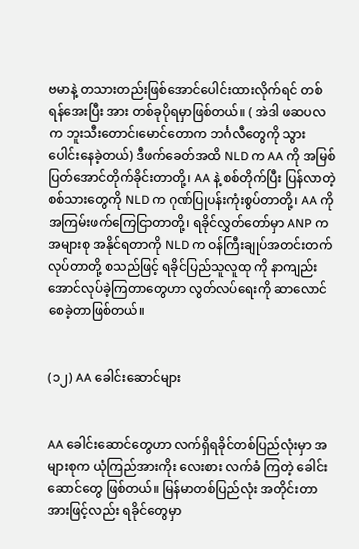ဗမာနဲ့ တသားတည်းဖြစ်အောင်ပေါင်းထားလိုက်ရင် တစ်ရန်အေးပြီး အား တစ်ခုပိုရမှာဖြစ်တယ်။ ( အဲဒါ ဖဆပလ က ဘူးသီးတောင်၊မောင်တောက ဘင်္ဂလီတွေကို သွားပေါင်းနေခဲ့တယ်) ဒီဖက်ခေတ်အထိ NLD က AA ကို အမြစ်ပြတ်အောင်တိုက်ခိုင်းတာတို့၊ AA နဲ့ စစ်တိုက်ပြီး ပြန်လာတဲ့ စစ်သားတွေကို NLD က ဂုဏ်ပြုပန်းကုံးစွပ်တာတို့၊ AA ကို အကြမ်းဖက်ကြေငြာတာတို့၊ ရခိုင်လွှတ်တော်မှာ ANP က အများစု အနိုင်ရတာကို NLD က ဝန်ကြီးချုပ်အတင်းတက်လုပ်တာတို့ စသည်ဖြင့် ရခိုင်ပြည်သူလူထု ကို နာကျည်းအောင်လုပ်ခဲ့ကြတာတွေဟာ လွတ်လပ်ရေးကို ဆာလောင်စေခဲ့တာဖြစ်တယ်။


(၁၂) AA ခေါင်းဆောင်များ


AA ခေါင်းဆောင်တွေဟာ လက်ရှိရခိုင်တစ်ပြည်လုံးမှာ အများစုက ယုံကြည်အားကိုး လေးစား လက်ခံ ကြတဲ့ ခေါင်းဆောင်တွေ ဖြစ်တယ်။ မြန်မာတစ်ပြည်လုံး အတိုင်းတာအားဖြင့်လည်း ရခိုင်တွေမှာ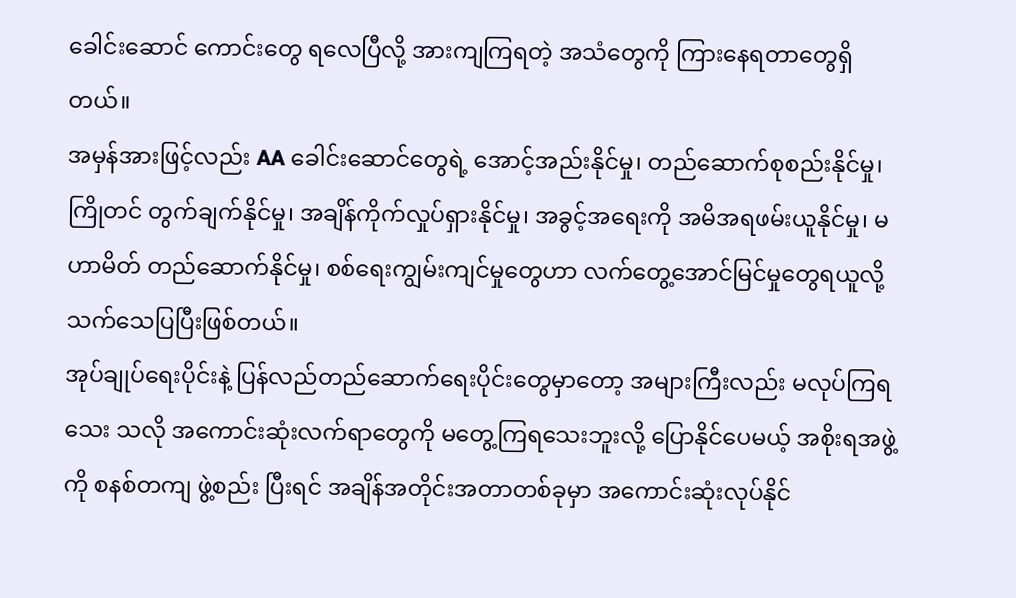ခေါင်းဆောင် ကောင်းတွေ ရလေပြီလို့ အားကျကြရတဲ့ အသံတွေကို ကြားနေရတာတွေရှိတယ်။
အမှန်အားဖြင့်လည်း AA ခေါင်းဆောင်တွေရဲ့ အောင့်အည်းနိုင်မှု၊ တည်ဆောက်စုစည်းနိုင်မှု၊ ကြိုတင် တွက်ချက်နိုင်မှု၊ အချိန်ကိုက်လှုပ်ရှားနိုင်မှု၊ အခွင့်အရေးကို အမိအရဖမ်းယူနိုင်မှု၊ မဟာမိတ် တည်ဆောက်နိုင်မှု၊ စစ်ရေးကျွမ်းကျင်မှုတွေဟာ လက်တွေ့အောင်မြင်မှုတွေရယူလို့ သက်သေပြပြီးဖြစ်တယ်။
အုပ်ချုပ်ရေးပိုင်းနဲ့ ပြန်လည်တည်ဆောက်ရေးပိုင်းတွေမှာတော့ အများကြီးလည်း မလုပ်ကြရသေး သလို အကောင်းဆုံးလက်ရာတွေကို မတွေ့ကြရသေးဘူးလို့ ပြောနိုင်ပေမယ့် အစိုးရအဖွဲ့ကို စနစ်တကျ ဖွဲ့စည်း ပြီးရင် အချိန်အတိုင်းအတာတစ်ခုမှာ အကောင်းဆုံးလုပ်နိုင်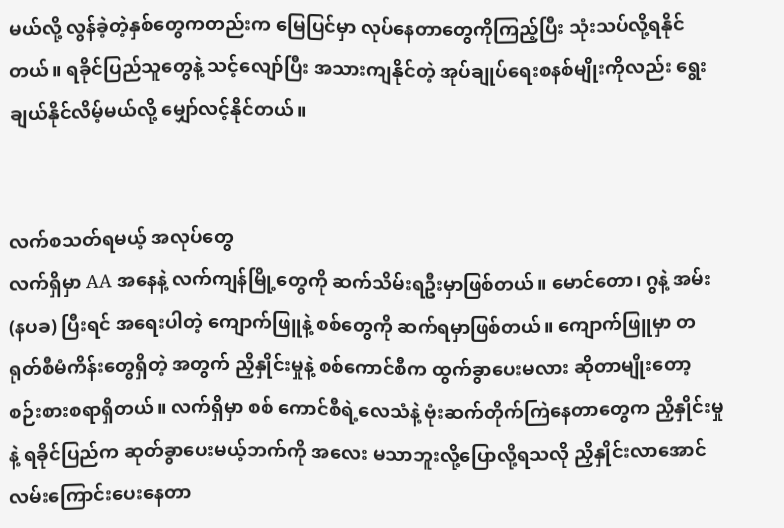မယ်လို့ လွန်ခဲ့တဲ့နှစ်တွေကတည်းက မြေပြင်မှာ လုပ်နေတာတွေကိုကြည့်ပြီး သုံးသပ်လို့ရနိုင်တယ်။ ရခိုင်ပြည်သူတွေနဲ့ သင့်လျော်ပြီး အသားကျနိုင်တဲ့ အုပ်ချုပ်ရေးစနစ်မျိုးကိုလည်း ရွေးချယ်နိုင်လိမ့်မယ်လို့ မျှော်လင့်နိုင်တယ်။


လက်စသတ်ရမယ့် အလုပ်တွေ
လက်ရှိမှာ AA အနေနဲ့ လက်ကျန်မြို့တွေကို ဆက်သိမ်းရဦးမှာဖြစ်တယ်။ မောင်တော၊ ဂွနဲ့ အမ်း (နပခ) ပြီးရင် အရေးပါတဲ့ ကျောက်ဖြူနဲ့ စစ်တွေကို ဆက်ရမှာဖြစ်တယ်။ ကျောက်ဖြူမှာ တရုတ်စီမံကိန်းတွေရှိတဲ့ အတွက် ညှိနှိုင်းမှုနဲ့ စစ်ကောင်စီက ထွက်ခွာပေးမလား ဆိုတာမျိုးတော့ စဉ်းစားစရာရှိတယ်။ လက်ရှိမှာ စစ် ကောင်စီရဲ့လေသံနဲ့ ဗုံးဆက်တိုက်ကြဲနေတာတွေက ညှိနှိုင်းမှုနဲ့ ရခိုင်ပြည်က ဆုတ်ခွာပေးမယ့်ဘက်ကို အလေး မသာဘူးလို့ပြောလို့ရသလို ညှိနှိုင်းလာအောင် လမ်းကြောင်းပေးနေတာ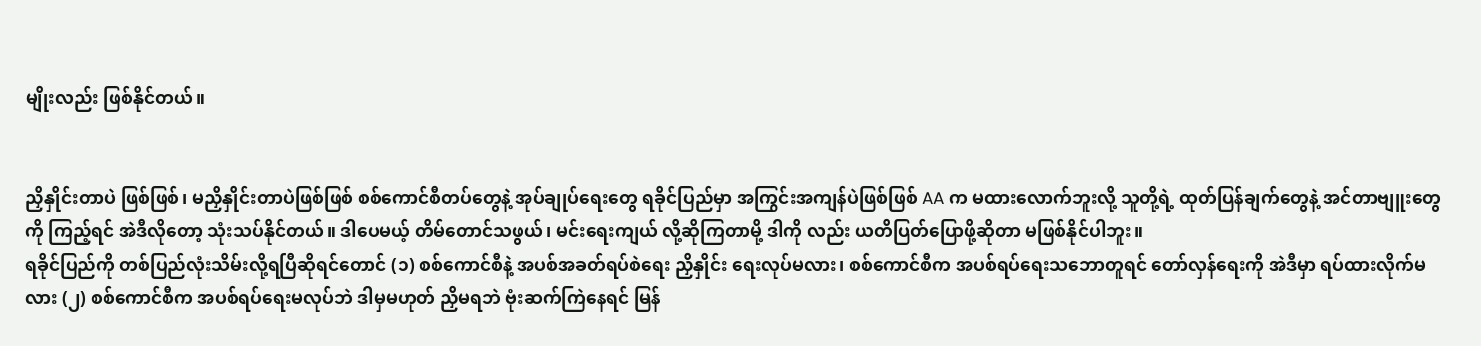မျိုးလည်း ဖြစ်နိုင်တယ်။


ညှိနှိုင်းတာပဲ ဖြစ်ဖြစ်၊ မညှိနှိုင်းတာပဲဖြစ်ဖြစ် စစ်ကောင်စီတပ်တွေနဲ့ အုပ်ချုပ်ရေးတွေ ရခိုင်ပြည်မှာ အကြွင်းအကျန်ပဲဖြစ်ဖြစ် AA က မထားလောက်ဘူးလို့ သူတို့ရဲ့ ထုတ်ပြန်ချက်တွေနဲ့ အင်တာဗျူးတွေကို ကြည့်ရင် အဲဒီလိုတော့ သုံးသပ်နိုင်တယ်။ ဒါပေမယ့် တိမ်တောင်သဖွယ်၊ မင်းရေးကျယ် လို့ဆိုကြတာမို့ ဒါကို လည်း ယတိပြတ်ပြောဖို့ဆိုတာ မဖြစ်နိုင်ပါဘူး။
ရခိုင်ပြည်ကို တစ်ပြည်လုံးသိမ်းလို့ရပြီဆိုရင်တောင် (၁) စစ်ကောင်စီနဲ့ အပစ်အခတ်ရပ်စဲရေး ညှိနှိုင်း ရေးလုပ်မလား၊ စစ်ကောင်စီက အပစ်ရပ်ရေးသဘောတူရင် တော်လှန်ရေးကို အဲဒီမှာ ရပ်ထားလိုက်မလား (၂) စစ်ကောင်စီက အပစ်ရပ်ရေးမလုပ်ဘဲ ဒါမှမဟုတ် ညှိမရဘဲ ဗုံးဆက်ကြဲနေရင် မြန်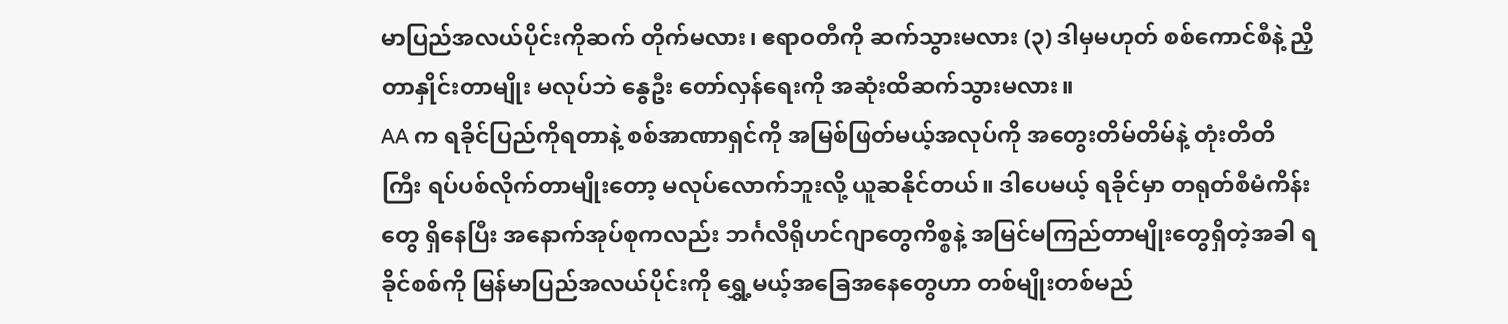မာပြည်အလယ်ပိုင်းကိုဆက် တိုက်မလား၊ ဧရာဝတီကို ဆက်သွားမလား (၃) ဒါမှမဟုတ် စစ်ကောင်စီနဲ့ ညှိတာနှိုင်းတာမျိုး မလုပ်ဘဲ နွေဦး‌ တော်လှန်ရေးကို အဆုံးထိဆက်သွားမလား။
AA က ရခိုင်ပြည်ကိုရတာနဲ့ စစ်အာဏာရှင်ကို အမြစ်ဖြတ်မယ့်အလုပ်ကို အတွေးတိမ်တိမ်နဲ့ တုံးတိတိ ကြီး ရပ်ပစ်လိုက်တာမျိုးတော့ မလုပ်လောက်ဘူးလို့ ယူဆနိုင်တယ်။ ဒါပေမယ့် ရခိုင်မှာ တရုတ်စီမံကိန်းတွေ ရှိနေပြီး အနောက်အုပ်စုကလည်း ဘင်္ဂလီရိုဟင်ဂျာတွေကိစ္စနဲ့ အမြင်မကြည်တာမျိုးတွေရှိတဲ့အခါ ရခိုင်စစ်ကို မြန်မာပြည်အလယ်ပိုင်းကို ရွှေ့မယ့်အခြေအနေတွေဟာ တစ်မျိုးတစ်မည်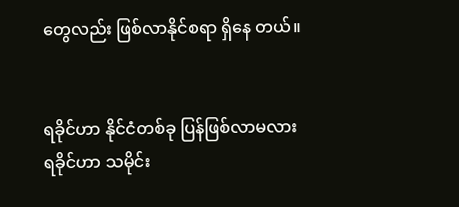တွေလည်း ဖြစ်လာနိုင်စရာ ရှိနေ တယ်။


ရခိုင်ဟာ နိုင်ငံတစ်ခု ပြန်ဖြစ်လာမလား
ရခိုင်ဟာ သမိုင်း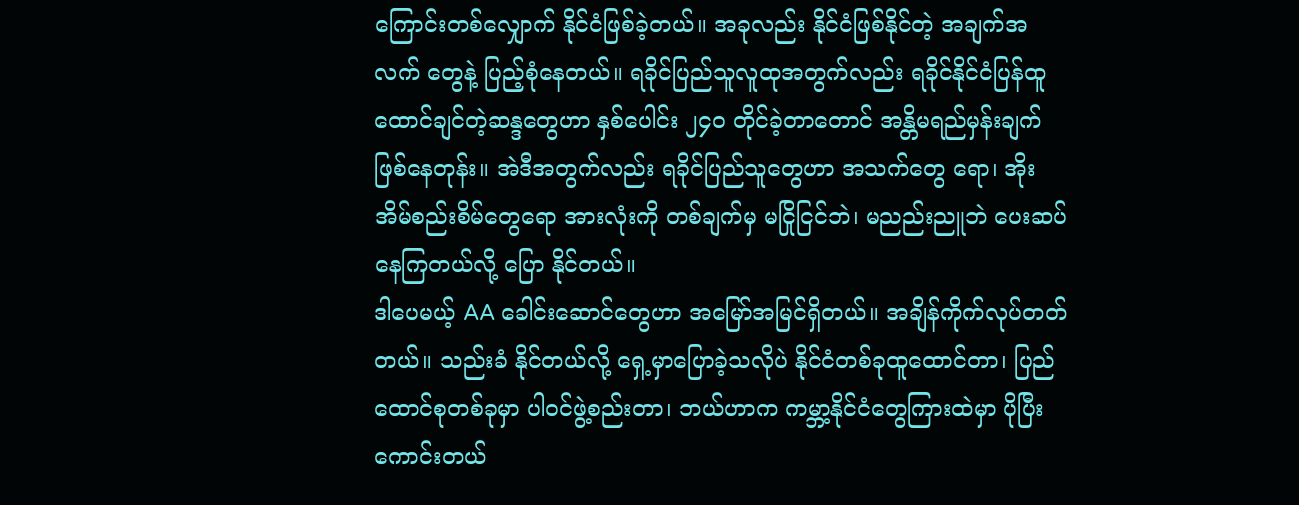ကြောင်းတစ်လျှောက် နိုင်ငံဖြစ်ခဲ့တယ်။ အခုလည်း နိုင်ငံဖြစ်နိုင်တဲ့ အချက်အလက် တွေနဲ့ ပြည့်စုံနေတယ်။ ရခိုင်ပြည်သူလူထုအတွက်လည်း ရခိုင်နိုင်ငံပြန်ထူထောင်ချင်တဲ့ဆန္ဒတွေဟာ နှစ်ပေါင်း ၂၄၀ တိုင်ခဲ့တာတောင် အန္တိမရည်မှန်းချက်ဖြစ်နေတုန်း။ အဲဒီအတွက်လည်း ရခိုင်ပြည်သူတွေဟာ အသက်တွေ ရော၊ အိုးအိမ်စည်းစိမ်တွေရော အားလုံးကို တစ်ချက်မှ မငြိုငြင်ဘဲ၊ မညည်းညူဘဲ ပေးဆပ်နေကြတယ်လို့ ပြော နိုင်တယ်။
ဒါပေမယ့် AA ခေါင်းဆောင်တွေဟာ အမြော်အမြင်ရှိတယ်။ အချိန်ကိုက်လုပ်တတ်တယ်။ သည်းခံ နိုင်တယ်လို့ ရှေ့မှာပြောခဲ့သလိုပဲ နိုင်ငံတစ်ခုထူထောင်တာ၊ ပြည်ထောင်စုတစ်ခုမှာ ပါဝင်ဖွဲ့စည်းတာ၊ ဘယ်ဟာက ကမ္ဘာ့နိုင်ငံတွေကြားထဲမှာ ပိုပြီးကောင်းတယ်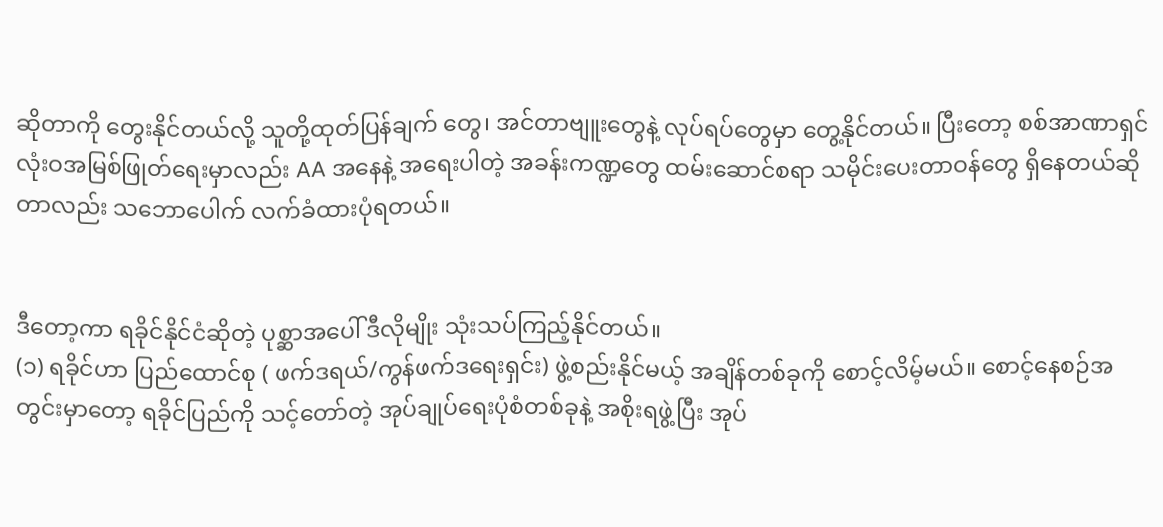ဆိုတာကို တွေးနိုင်တယ်လို့ သူတို့ထုတ်ပြန်ချက် တွေ၊ အင်တာဗျူးတွေနဲ့ လုပ်ရပ်တွေမှာ တွေ့နိုင်တယ်။ ပြီးတော့ စစ်အာဏာရှင် လုံးဝအမြစ်ဖြုတ်ရေးမှာလည်း AA အနေနဲ့ အရေးပါတဲ့ အခန်းကဏ္ဍတွေ ထမ်းဆောင်စရာ သမိုင်းပေးတာဝန်တွေ ရှိနေတယ်ဆိုတာလည်း သဘောပေါက် လက်ခံထားပုံရတယ်။


ဒီတော့ကာ ရခိုင်နိုင်ငံဆိုတဲ့ ပုစ္ဆာအပေါ် ဒီလိုမျိုး သုံးသပ်ကြည့်နိုင်တယ်။
(၁) ရခိုင်ဟာ ပြည်ထောင်စု ( ဖက်ဒရယ်/ကွန်ဖက်ဒရေးရှင်း) ဖွဲ့စည်းနိုင်မယ့် အချိန်တစ်ခုကို စောင့်လိမ့်မယ်။ စောင့်နေစဉ်အတွင်းမှာတော့ ရခိုင်ပြည်ကို သင့်တော်တဲ့ အုပ်ချုပ်ရေးပုံစံတစ်ခုနဲ့ အစိုးရဖွဲ့ပြီး အုပ်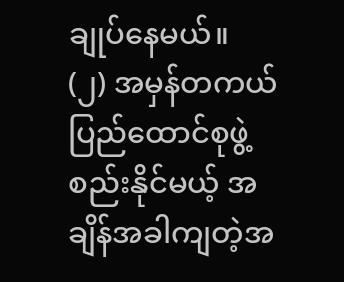ချုပ်နေမယ်။
(၂) အမှန်တကယ် ပြည်ထောင်စုဖွဲ့စည်းနိုင်မယ့် အချိန်အခါကျတဲ့အ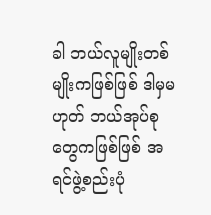ခါ ဘယ်လူမျိုးတစ်မျိုးကဖြစ်ဖြစ် ဒါမှမ ဟုတ် ဘယ်အုပ်စုတွေကဖြစ်ဖြစ် အရင်ဖွဲ့စည်းပုံ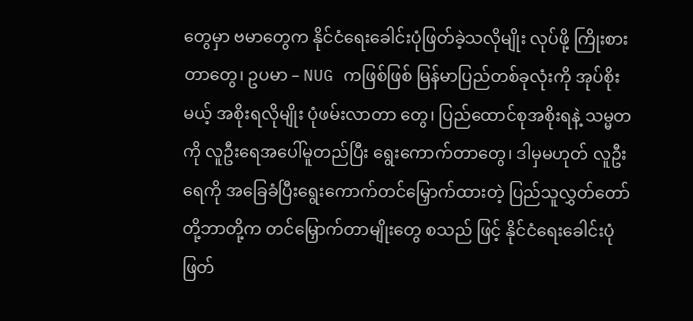တွေမှာ ဗမာတွေက နိုင်ငံရေးခေါင်းပုံဖြတ်ခဲ့သလိုမျိုး လုပ်ဖို့ ကြိုးစားတာတွေ၊ ဥပမာ – NUG ကဖြစ်ဖြစ် မြန်မာပြည်တစ်ခုလုံးကို အုပ်စိုးမယ့် အစိုးရလိုမျိုး ပုံဖမ်းလာတာ တွေ၊ ပြည်ထောင်စုအစိုးရနဲ့ သမ္မတကို လူဦးရေအပေါ်မူတည်ပြီး ရွေးကောက်တာတွေ၊ ဒါမှမဟုတ် လူဦးရေကို အခြေခံပြီးရွေးကောက်တင်မြှောက်ထားတဲ့ ပြည်သူလွှတ်တော်တို့ဘာတို့က တင်မြှောက်တာမျိုးတွေ စသည် ဖြင့် နိုင်ငံရေးခေါင်းပုံဖြတ်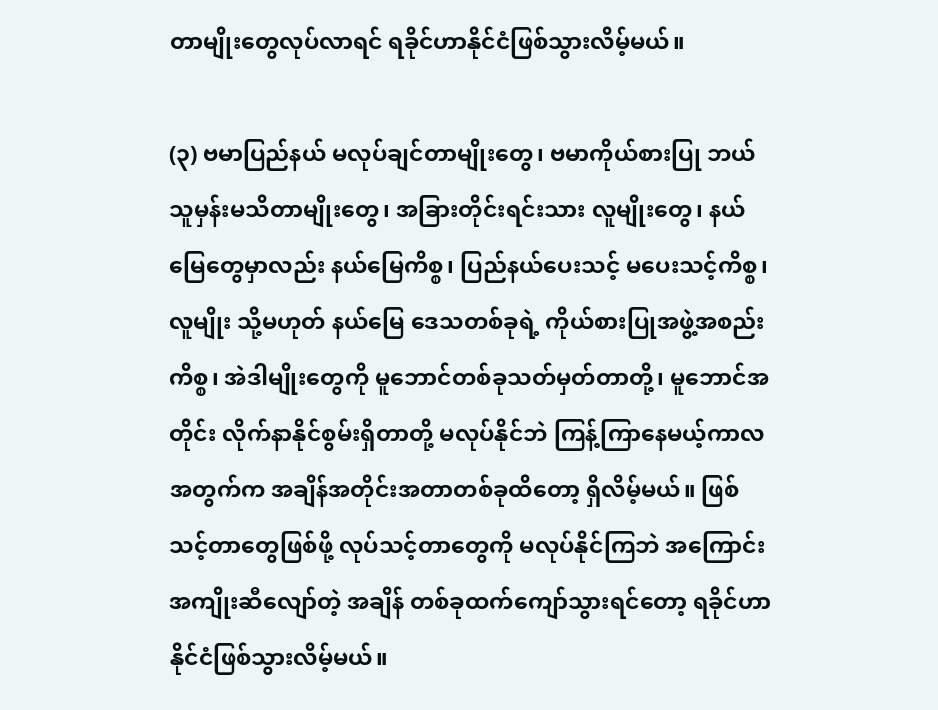တာမျိုးတွေလုပ်လာရင် ရခိုင်ဟာနိုင်ငံဖြစ်သွားလိမ့်မယ်။

(၃) ဗမာပြည်နယ် မလုပ်ချင်တာမျိုးတွေ၊ ဗမာကိုယ်စားပြု ဘယ်သူမှန်းမသိတာမျိုးတွေ၊ အခြားတိုင်းရင်းသား လူမျိုးတွေ၊ နယ်မြေတွေမှာလည်း နယ်မြေကိစ္စ၊ ပြည်နယ်ပေးသင့် မပေးသင့်ကိစ္စ၊ လူမျိုး သို့မဟုတ် နယ်မြေ ဒေသတစ်ခုရဲ့ ကိုယ်စားပြုအဖွဲ့အစည်းကိစ္စ၊ အဲဒါမျိုးတွေကို မူဘောင်တစ်ခုသတ်မှတ်တာတို့၊ မူဘောင်အတိုင်း လိုက်နာနိုင်စွမ်းရှိတာတို့ မလုပ်နိုင်ဘဲ ကြန့်ကြာနေမယ့်ကာလအတွက်က အချိန်အတိုင်းအတာတစ်ခုထိတော့ ရှိလိမ့်မယ်။ ဖြစ်သင့်တာတွေဖြစ်ဖို့ လုပ်သင့်တာတွေကို မလုပ်နိုင်ကြဘဲ အကြောင်းအကျိုးဆီလျော်တဲ့ အချိန် တစ်ခုထက်ကျော်သွားရင်တော့ ရခိုင်ဟာ နိုင်ငံဖြစ်သွားလိမ့်မယ်။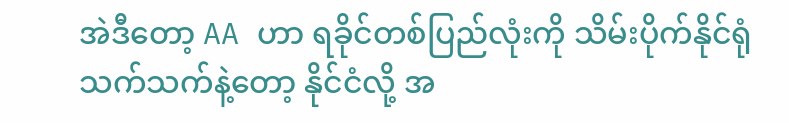အဲဒီတော့ AA ဟာ ရခိုင်တစ်ပြည်လုံးကို သိမ်းပိုက်နိုင်ရုံသက်သက်နဲ့တော့ နိုင်ငံလို့ အ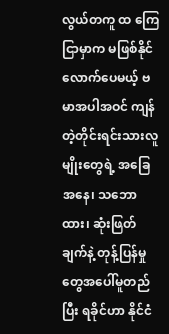လွယ်တကူ ထ ကြေငြာမှာက မဖြစ်နိုင်လောက်ပေမယ့် ဗမာအပါအဝင် ကျန်တဲ့တိုင်းရင်းသားလူမျိုးတွေရဲ့ အခြေအနေ၊ သဘောထား၊ ဆုံးဖြတ်ချက်နဲ့ တုန့်ပြန်မှုတွေအပေါ်မူတည်ပြီး ရခိုင်ဟာ နိုင်ငံ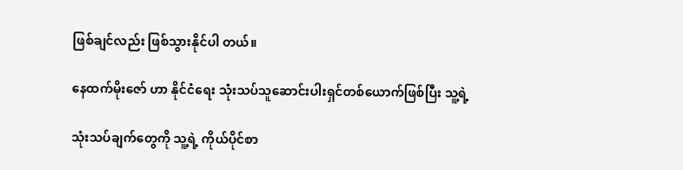ဖြစ်ချင်လည်း ဖြစ်သွားနိုင်ပါ တယ်။

နေထက်မိုးဇော် ဟာ နိုင်ငံရေး သုံးသပ်သူဆောင်းပါးရှင်တစ်ယောက်ဖြစ်ပြီး သူ့ရဲ့

သုံးသပ်ချက်တွေကို သူ့ရဲ့ ကိုယ်ပိုင်စာ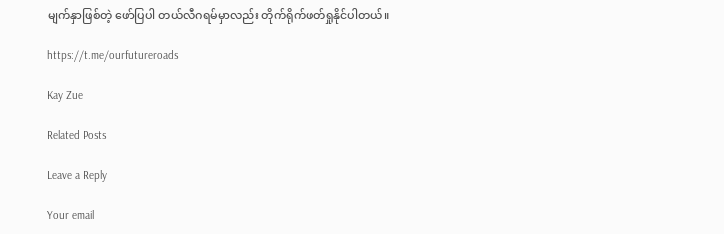မျက်နှာဖြစ်တဲ့‌ ဖော်ပြပါ တယ်လီဂရမ်မှာလည်း တိုက်ရိုက်ဖတ်ရှုနိုင်ပါတယ်။

https://t.me/ourfutureroads

Kay Zue

Related Posts

Leave a Reply

Your email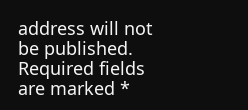address will not be published. Required fields are marked *